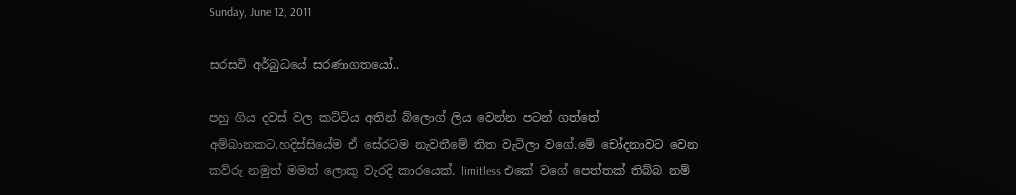Sunday, June 12, 2011

සරසවි අර්බුධයේ සරණාගතයෝ..

පහු ගිය දවස් වල කට්ටිය අතින් බ්ලොග් ලිය වෙන්න පටන් ගත්තේ අම්බානකට.හදිස්සියේම ඒ සේරටම නැවතීමේ තිත වැටිලා වගේ.මේ චෝදනාවට වෙන කව්රු නමුත් මමත් ලොකු වැරදි කාරයෙක්. limitless එකේ වගේ පෙත්තක් තිබ්බ නම්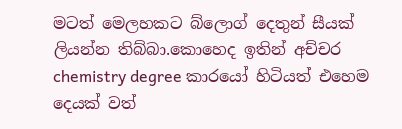මටත් මෙලහකට බ්ලොග් දෙතුන් සීයක් ලියන්න තිබ්බා.කොහෙද ඉතින් අච්චර chemistry degree කාරයෝ හිටියත් එහෙම දෙයක් වත්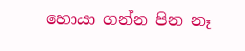හොයා ගන්න පින නෑ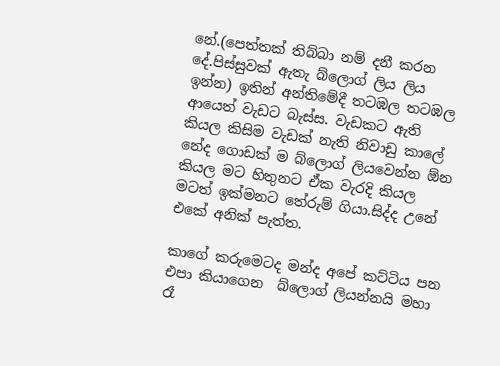නේ.(පෙත්තක් තිබ්බා නම් දනී කරන දේ.පිස්සුවක් ඇතැ බ්ලොග් ලිය ලිය ඉන්න) ඉතින් අන්තිමේදී තටඹල තටඹල ආයෙත් වැඩට බැස්ස. වැඩකට ඇති කියල කිසිම වැඩක් නැති නිවාඩු කාලේ නේද ගොඩක් ම බ්ලොග් ලියවෙන්න ඕන කියල මට හිතුනට ඒක වැරදි කියල මටත් ඉක්මනට තේරුම් ගියා.සිද්ද උනේ එකේ අනික් පැත්ත.

කාගේ කරුමෙටද මන්ද අපේ කට්ටිය පන එපා කියාගෙන  බ්ලොග් ලියන්නයි මහා රෑ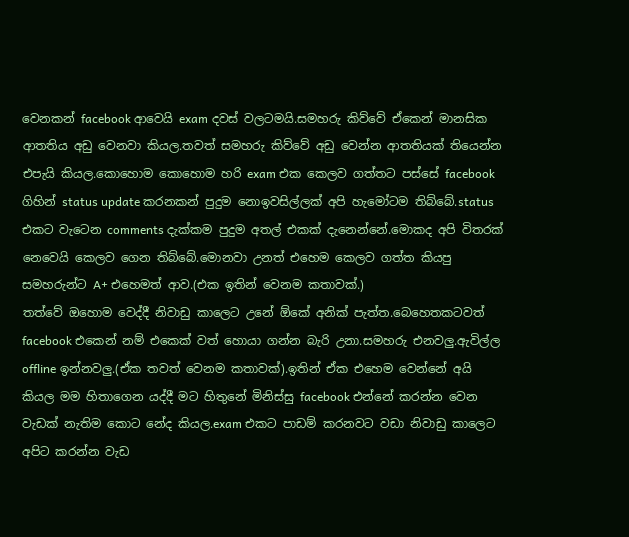වෙනකන් facebook ආවෙයි exam දවස් වලටමයි.සමහරු කිව්වේ ඒකෙන් මානසික ආතතිය අඩු වෙනවා කියල.තවත් සමහරු කිව්වේ අඩු වෙන්න ආතතියක් තියෙන්න එපැයි කියල.කොහොම කොහොම හරි exam එක කෙලව ගත්තට පස්සේ facebook ගිහින් status update කරනකන් පුදුම නොඉවසිල්ලක් අපි හැමෝටම තිබ්බේ.status එකට වැටෙන comments දැක්කම පුදුම අතල් එකක් දැනෙන්නේ.මොකද අපි විතරක් නෙවෙයි කෙලව ගෙන තිබ්බේ.මොනවා උනත් එහෙම කෙලව ගත්ත කියපු සමහරුන්ට A+ එහෙමත් ආව.(එක ඉතින් වෙනම කතාවක්.)
තත්වේ ඔහොම වෙද්දී නිවාඩු කාලෙට උනේ ඕකේ අනික් පැත්ත.බෙහෙතකටවත් facebook එකෙන් නම් එකෙක් වත් හොයා ගන්න බැරි උනා.සමහරු එනවලු.ඇවිල්ල offline ඉන්නවලු.(ඒක තවත් වෙනම කතාවක්).ඉතින් ඒක එහෙම වෙන්නේ අයි කියල මම හිතාගෙන යද්දී මට හිතුනේ මිනිස්සු facebook එන්නේ කරන්න වෙන වැඩක් නැතිම කොට නේද කියල.exam එකට පාඩම් කරනවට වඩා නිවාඩු කාලෙට අපිට කරන්න වැඩ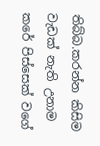තිබ්බ.කරන්න කිසිම වැඩක් නැති උනාම කරේ පිස්සෙක් වගේ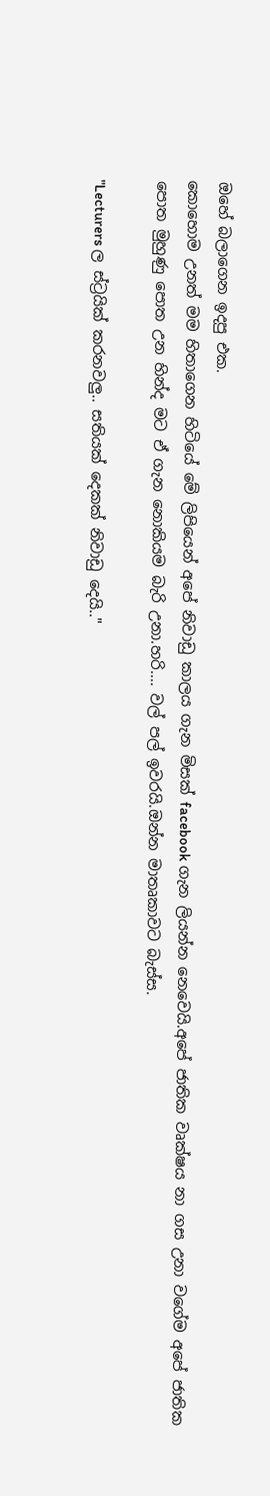ඔහේ බලාගෙන ඉදපු එක.
කොහොම උනත් මම හිතාගෙන හිටියේ මේ ලිපියෙන් අපේ නිවාඩු කාලය ගැන මිසක් facebook ගැන ලියන්න නෙවෙයි.අපේ ජාතික වෘක්ෂය නා ගස උනා වගේම අපේ ජාතික පොත මුහුණු පොත උන හින්ද මට ඒ ගැන නොකියම බැරි උනා.හරි.... වල් පල් ඉවරයි.ඔන්න මාතෘකාවට බැස්ස.

"Lecturers ල ස්ට්‍රයික් කරනවලු.. සතියක් දෙකක් නිවාඩු දෙයි.."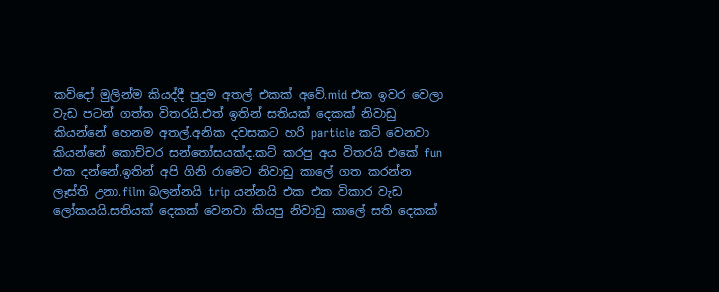කව්දෝ මුලින්ම කියද්දී පුදුම අතල් එකක් අවේ.mid එක ඉවර වෙලා වැඩ පටන් ගත්ත විතරයි.එත් ඉතින් සතියක් දෙකක් නිවාඩු කියන්නේ හෙනම අතල්.අනික දවසකට හරි particle කට් වෙනවා කියන්නේ කොච්චර සන්තෝසයක්ද.කට් කරපු අය විතරයි එකේ fun එක දන්නේ.ඉතින් අපි ගිනි රාමෙට නිවාඩු කාලේ ගත කරන්න ලෑස්ති උනා.film බලන්නයි trip යන්නයි එක එක විකාර වැඩ ලෝකයයි.සතියක් දෙකක් වෙනවා කියපු නිවාඩු කාලේ සති දෙකක්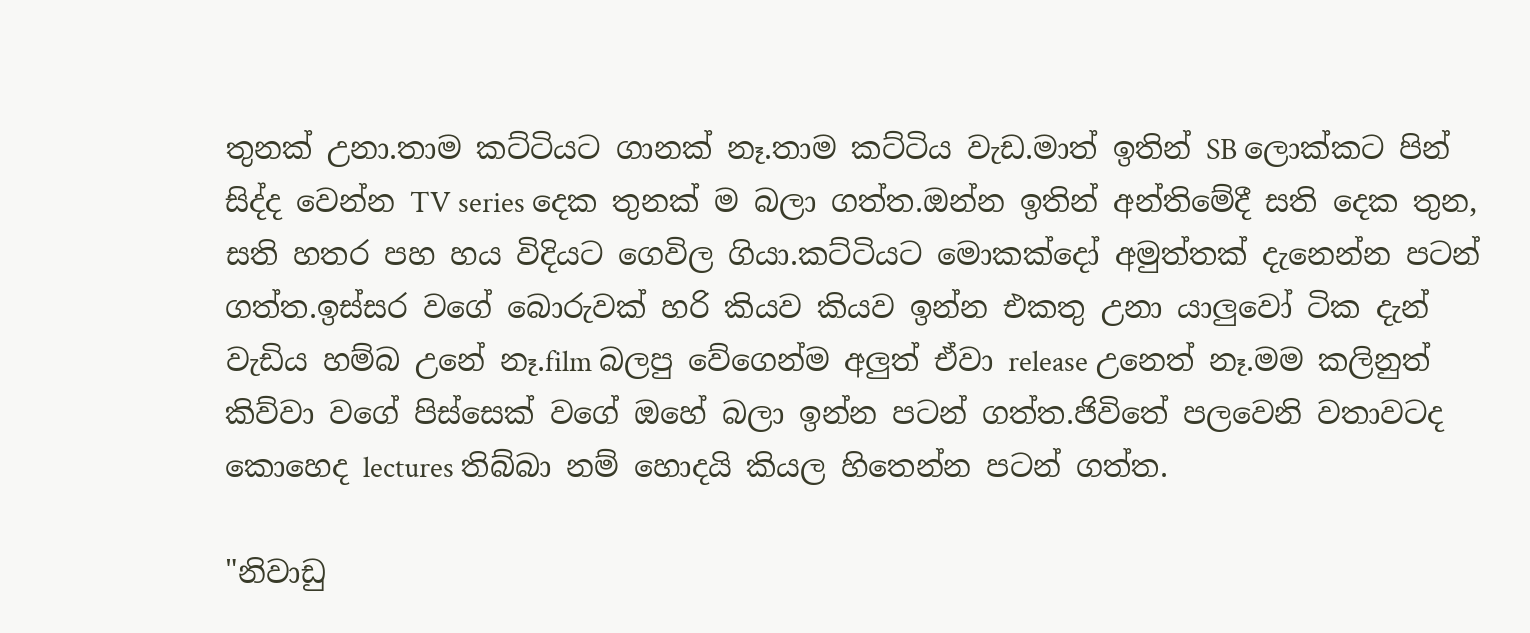තුනක් උනා.තාම කට්ටියට ගානක් නෑ.තාම කට්ටිය වැඩ.මාත් ඉතින් SB ලොක්කට පින් සිද්ද වෙන්න TV series දෙක තුනක් ම බලා ගත්ත.ඔන්න ඉතින් අන්තිමේදී සති දෙක තුන, සති හතර පහ හය විදියට ගෙවිල ගියා.කට්ටියට මොකක්දෝ අමුත්තක් දැනෙන්න පටන් ගත්ත.ඉස්සර වගේ බොරුවක් හරි කියව කියව ඉන්න එකතු උනා යාලුවෝ ටික දැන් වැඩිය හම්බ උනේ නෑ.film බලපු වේගෙන්ම අලුත් ඒවා release උනෙත් නෑ.මම කලිනුත් කිව්වා වගේ පිස්සෙක් වගේ ඔහේ බලා ඉන්න පටන් ගත්ත.ජිවිතේ පලවෙනි වතාවටද කොහෙද lectures තිබ්බා නම් හොදයි කියල හිතෙන්න පටන් ගත්ත.

"නිවාඩු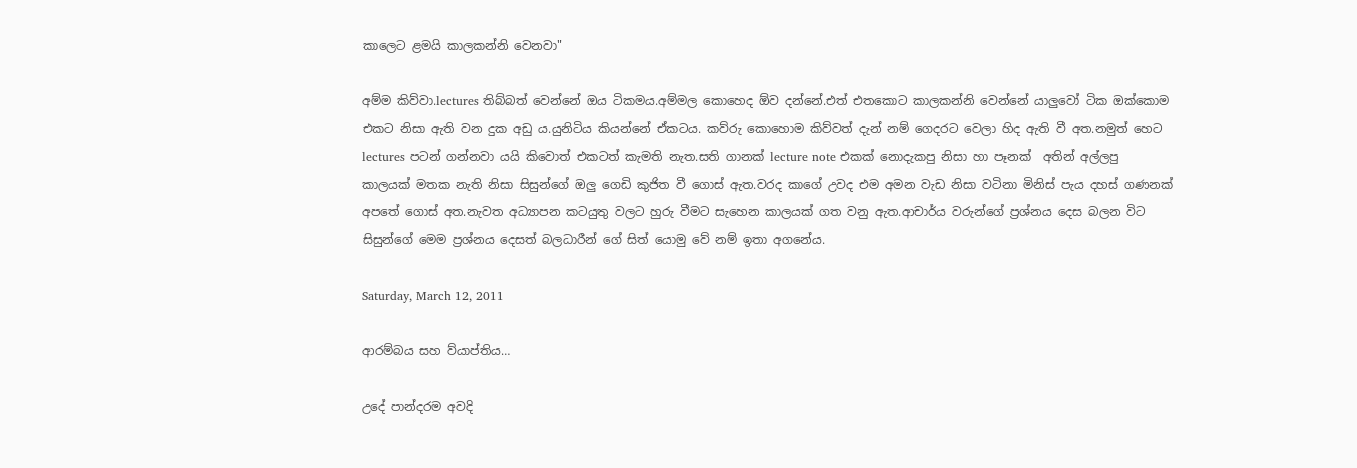කාලෙට ළමයි කාලකන්නි වෙනවා"

අම්ම කිව්වා.lectures තිබ්බත් වෙන්නේ ඔය ටිකමය.අම්මල කොහෙද ඕව දන්නේ.එත් එතකොට කාලකන්නි වෙන්නේ යාලුවෝ ටික ඔක්කොම එකට නිසා ඇති වන දුක අඩු ය.යුනිටිය කියන්නේ ඒකටය. කව්රු කොහොම කිව්වත් දැන් නම් ගෙදරට වෙලා හිද ඇති වී අත.නමුත් හෙට lectures පටන් ගන්නවා යයි කිවොත් එකටත් කැමති නැත.සති ගානක් lecture note එකක් නොදැකපු නිසා හා පෑනක්  අතින් අල්ලපු කාලයක් මතක නැති නිසා සිසුන්ගේ ඔලු ගෙඩි කුජිත වී ගොස් ඇත.වරද කාගේ උවද එම අමන වැඩ නිසා වටිනා මිනිස් පැය දහස් ගණනක් අපතේ ගොස් අත.නැවත අධ්‍යාපන කටයුතු වලට හුරු වීමට සැහෙන කාලයක් ගත වනු ඇත.ආචාර්ය වරුන්ගේ ප්‍රශ්නය දෙස බලන විට සිසුන්ගේ මෙම ප්‍රශ්නය දෙසත් බලධාරීන් ගේ සිත් යොමු වේ නම් ඉතා අගනේය.

Saturday, March 12, 2011

ආරම්බය සහ ව්යාප්තිය…

උදේ පාන්දරම අවදි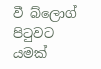වී බ්ලොග් පිටුවට යමක්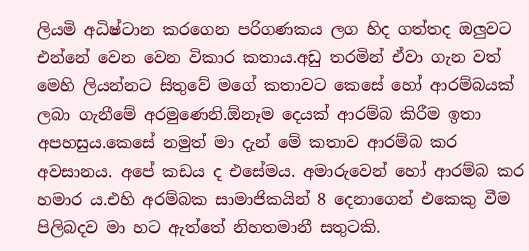ලියමි අධිෂ්ටාන කරගෙන පරිගණකය ලග හිද ගත්තද ඔලුවට එන්නේ වෙන වෙන විකාර කතාය.අඩු තරමින් ඒවා ගැන වත් මෙහි ලියන්නට සිතුවේ මගේ කතාවට කෙසේ හෝ ආරම්බයක් ලබා ගැනීමේ අරමුණෙනි.ඕනෑම දෙයක් ආරම්බ කිරීම ඉතා අපහසුය.කෙසේ නමුත් මා දැන් මේ කතාව ආරම්බ කර අවසානය. අපේ කඩය ද එසේමය. අමාරුවෙන් හෝ ආරම්බ කර හමාර ය.එහි අරම්බක සාමාජිකයින් 8 දෙනාගෙන් එකෙකු වීම පිලිබදව මා හට ඇත්තේ නිහතමානී සතුටකි.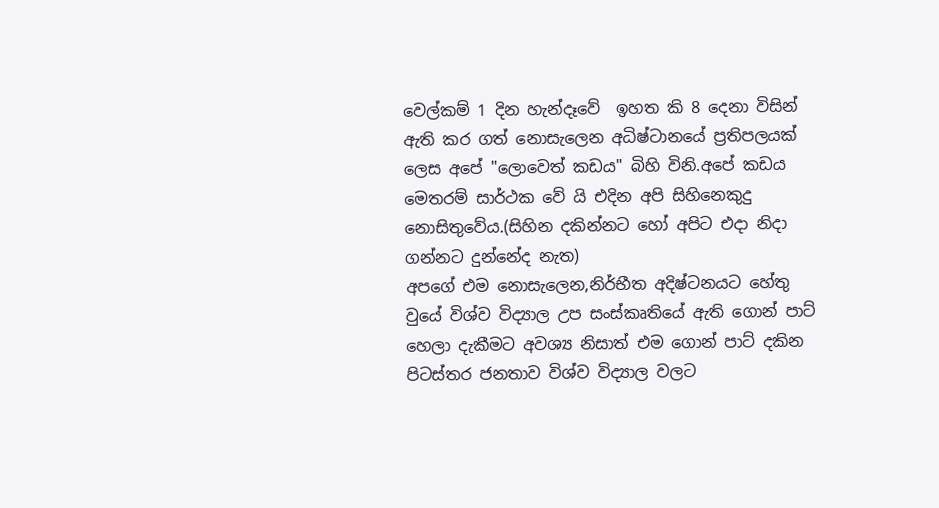වෙල්කම් 1 දින හැන්දෑවේ  ඉහත කි 8 දෙනා විසින් ඇති කර ගත් නොසැලෙන අධිෂ්ටානයේ ප්‍රතිපලයක් ලෙස අපේ "ලොවෙත් කඩය" බිහි විනි.අපේ කඩය මෙතරම් සාර්ථක වේ යි එදින අපි සිහිනෙකුදු නොසිතුවේය.(සිහින දකින්නට හෝ අපිට එදා නිදා ගන්නට දුන්නේද නැත)
අපගේ එම නොසැලෙන,නිර්භීත අදිෂ්ටනයට හේතු වුයේ විශ්ව විද්‍යාල උප සංස්කෘතියේ ඇති ගොන් පාට් හෙලා දැකීමට අවශ්‍ය නිසාත් එම ගොන් පාට් දකින පිටස්තර ජනතාව විශ්ව විද්‍යාල වලට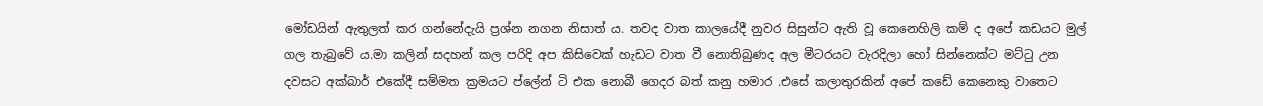මෝඩයින් ඇතුලත් කර ගන්නේදැයි ප්‍රශ්න නගන නිසාත් ය. තවද වාත කාලයේදී නුවර සිසුන්ට ඇති වූ කෙනෙහිලි කම් ද අපේ කඩයට මුල් ගල තැබුවේ ය.මා කලින් සදහන් කල පරිදි අප කිසිවෙක් හැඩට වාත වී නොතිබුණද අල මීටරයට වැරදිලා හෝ සින්නෙක්ට මට්ටු උන දවසට අක්බාර් එකේදී සම්මත ක්‍රමයට ප්ලේන් ටි එක නොබී ගෙදර බත් කනු හමාර .එසේ කලාතුරකින් අපේ කඩේ කෙනෙකු වාතෙට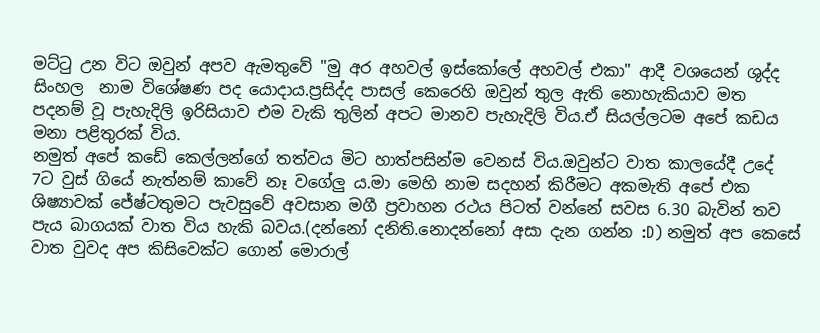මට්ටු උන විට ඔවුන් අපව ඇමතුවේ "මු අර අහවල් ඉස්කෝලේ අහවල් එකා" ආදී වශයෙන් ශුද්ද සිංහල  නාම විශේෂණ පද යොදාය.ප්‍රසිද්ද පාසල් කෙරෙහි ඔවුන් තුල ඇති නොහැකියාව මත පදනම් වූ පැහැදිලි ඉරිසියාව එම වැකි තුලින් අපට මානව පැහැදිලි විය.ඒ සියල්ලටම අපේ කඩය මනා පළිතුරක් විය.
නමුත් අපේ කඩේ කෙල්ලන්ගේ තත්වය මිට හාත්පසින්ම වෙනස් විය.ඔවුන්ට වාත කාලයේදී උදේ 7ට වුස් ගියේ නැත්නම් කාවේ නෑ වගේලු ය.මා මෙහි නාම සදහන් කිරීමට අකමැති අපේ එක ශිෂ්‍යාවක් ජේෂ්ටතුමට පැවසුවේ අවසාන මගී ප්‍රවාහන රථය පිටත් වන්නේ සවස 6.30 බැවින් තව පැය බාගයක් වාත විය හැකි බවය.(දන්නෝ දනිති.නොදන්නෝ අසා දැන ගන්න :D) නමුත් අප කෙසේ වාත වුවද අප කිසිවෙක්ට ගොන් මොරාල්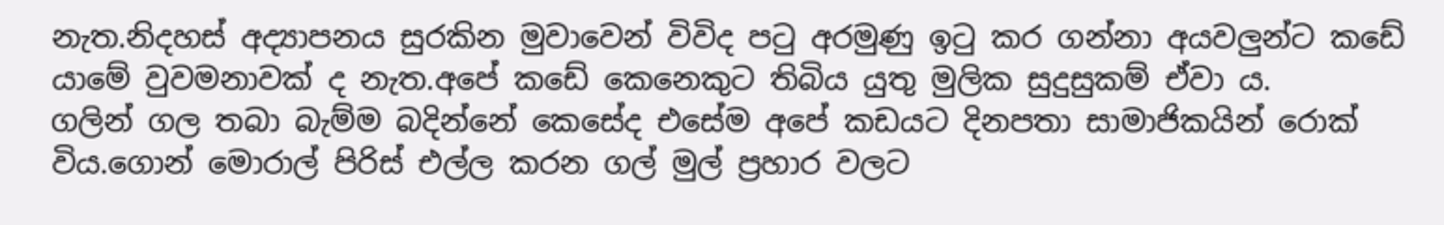නැත.නිදහස් අද්‍යාපනය සුරකින මුවාවෙන් විවිද පටු අරමුණු ඉටු කර ගන්නා අයවලුන්ට කඩේ යාමේ වුවමනාවක් ද නැත.අපේ කඩේ කෙනෙකුට තිබිය යුතු මුලික සුදුසුකම් ඒවා ය.
ගලින් ගල තබා බැම්ම බදින්නේ කෙසේද එසේම අපේ කඩයට දිනපතා සාමාජිකයින් රොක් විය.ගොන් මොරාල් පිරිස් එල්ල කරන ගල් මුල් ප්‍රහාර වලට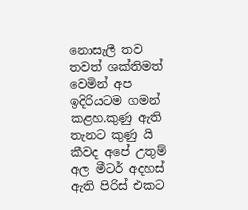නොසැලී තව තවත් ශක්තිමත් වෙමින් අප ඉදිරියටම ගමන් කළහ.කුණු ඇති තැනට කුණු යි කීවද අපේ උතුම් අල මීටර් අදහස් ඇති පිරිස් එකට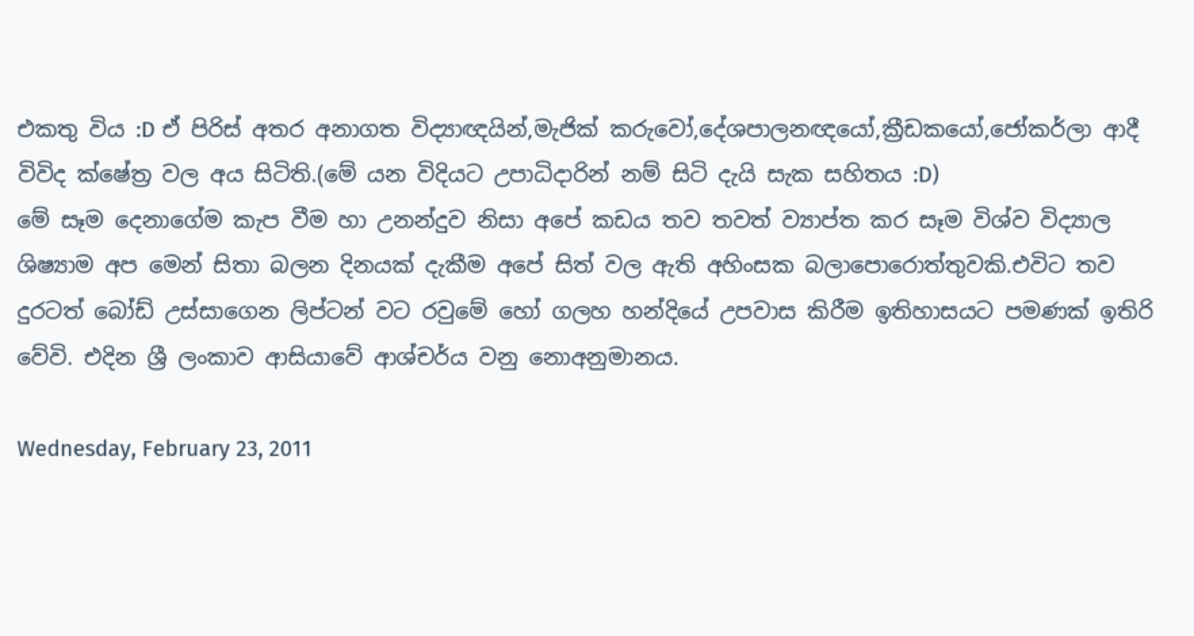එකතු විය :D ඒ පිරිස් අතර අනාගත විද්‍යාඥයින්,මැජික් කරුවෝ,දේශපාලනඥයෝ,ක්‍රීඩකයෝ,ජෝකර්ලා ආදී විවිද ක්ෂේත්‍ර වල අය සිටිති.(මේ යන විදියට උපාධිදාරින් නම් සිටි දැයි සැක සහිතය :D)
මේ සෑම දෙනාගේම කැප වීම හා උනන්දුව නිසා අපේ කඩය තව තවත් ව්‍යාප්ත කර සෑම විශ්ව විද්‍යාල ශිෂ්‍යාම අප මෙන් සිතා බලන දිනයක් දැකීම අපේ සිත් වල ඇති අහිංසක බලාපොරොත්තුවකි.එවිට තව දුරටත් බෝඩ් උස්සාගෙන ලිප්ටන් වට රවුමේ හෝ ගලහ හන්දියේ උපවාස කිරීම ඉතිහාසයට පමණක් ඉතිරි වේවි. එදින ශ්‍රී ලංකාව ආසියාවේ ආශ්චර්ය වනු නොඅනුමානය.

Wednesday, February 23, 2011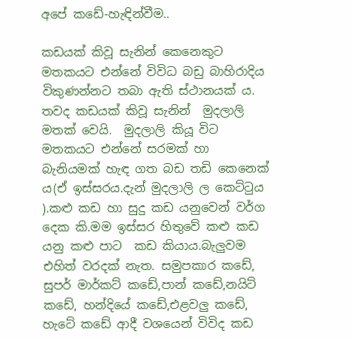අපේ කඩේ-හැඳින්වීම..

කඩයක් කිවූ සැනින් කෙනෙකුට මතකයට එන්නේ විවිධ බඩු බාහිරාදිය විකුණන්නට තබා ඇති ස්ථානයක් ය. තවද කඩයක් කිවූ සැනින්  මුදලාලි මතක් වෙයි.  මුදලාලි කියූ විට මතකයට එන්නේ සරමක් හා බැනියමක් හැඳ ගත බඩ තඩි කෙනෙක් ය(ඒ ඉස්සරය.දැන් මුදලාලි ල කෙට්ටුය ).කළු කඩ හා සුදු කඩ යනුවෙන් වර්ග දෙක කි.මම ඉස්සර හිතුවේ කළු කඩ යනු කළු පාට  කඩ කියාය.බැලුවම එහිත් වරදක් නැත. සමුපකාර කඩේ, සුපර් මාර්කට් කඩේ,පාන් කඩේ,නයිට් කඩේ, හන්දියේ කඩේ,එළවලු කඩේ, හැටේ කඩේ ආදී වශයෙන් විවිද කඩ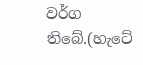වර්ග තිබේ.(හැටේ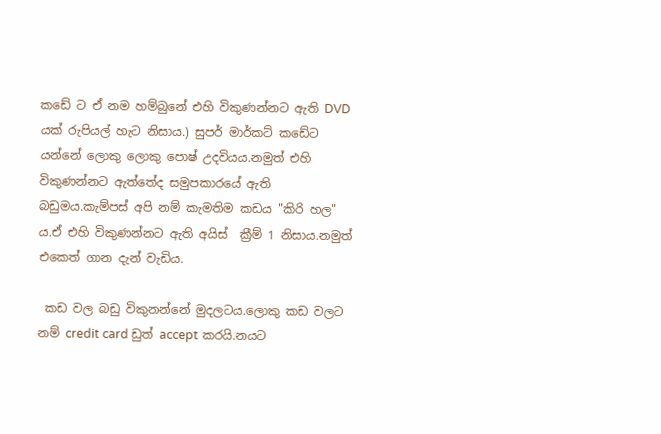කඩේ ට ඒ නම හම්බුනේ එහි විකුණන්නට ඇති DVD යක් රුපියල් හැට නිසාය.) සුපර් මාර්කට් කඩේට යන්නේ ලොකු ලොකු පොෂ් උදවියය.නමුත් එහි විකුණන්නට ඇත්තේද සමුපකාරයේ ඇති බඩුමය.කැම්පස් අපි නම් කැමතිම කඩය "කිරි හල" ය.ඒ එහි විකුණන්නට ඇති අයිස්  ක්‍රීම් 1 නිසාය.නමුත් එකෙත් ගාන දැන් වැඩිය.

 කඩ වල බඩු විකුනන්නේ මුදලටය.ලොකු කඩ වලට  නම් credit card ඩුත් accept කරයි.නයට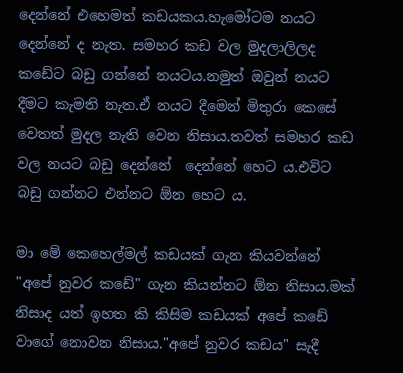දෙන්නේ එහෙමත් කඩයකය.හැමෝටම නයට දෙන්නේ ද නැත. සමහර කඩ වල මුදලාලිලද කඩේට බඩු ගන්නේ නයටය.නමුත් ඔවුන් නයට දීමට කැමති නැත.ඒ නයට දීමෙන් මිතුරා කෙසේ වෙතත් මුදල නැති වෙන නිසාය.තවත් සමහර කඩ වල නයට බඩු දෙන්නේ  දෙන්නේ හෙට ය.එවිට බඩු ගන්නට එන්නට ඕන හෙට ය.

මා මේ කෙහෙල්මල් කඩයක් ගැන කියවන්නේ "අපේ නුවර කඩේ" ගැන කියන්නට ඕන නිසාය.මක් නිසාද යත් ඉහත කි කිසිම කඩයක් අපේ කඩේ වාගේ නොවන නිසාය."අපේ නුවර කඩය" සැදී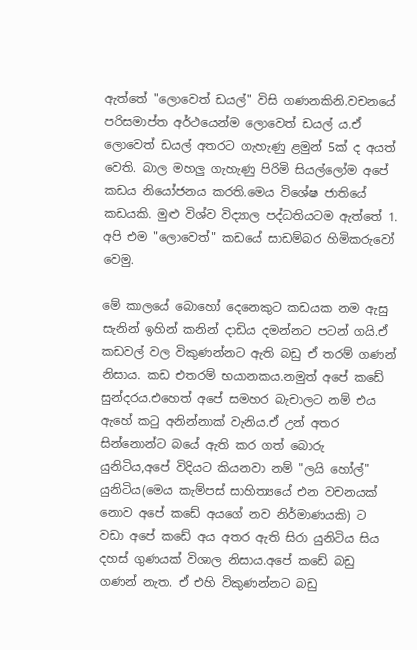ඇත්තේ "ලොවෙත් ඩයල්" විසි ගණනකිනි.වචනයේ පරිසමාප්ත අර්ථයෙන්ම ලොවෙත් ඩයල් ය.ඒ ලොවෙත් ඩයල් අතරට ගැහැණු ළමුන් 5ක් ද අයත් වෙති. බාල මහලු ගැහැණු පිරිමි සියල්ලෝම අපේ කඩය නියෝජනය කරති.මෙය විශේෂ ජාතියේ කඩයකි. මුළු විශ්ව විද්‍යාල පද්ධතියටම ඇත්තේ 1. අපි එම "ලොවෙත්" කඩයේ සාඩම්බර හිමිකරුවෝ වෙමු.

මේ කාලයේ බොහෝ දෙනෙකුට කඩයක නම ඇසු සැනින් ඉහින් කනින් දාඩිය දමන්නට පටන් ගයි.ඒ කඩවල් වල විකුණන්නට ඇති බඩු ඒ තරම් ගණන් නිසාය. කඩ එතරම් භයානකය.නමුත් අපේ කඩේ සුන්දරය.එහෙත් අපේ සමහර බැචාලට නම් එය ඇහේ කටු අනින්නාක් වැනිය.ඒ උන් අතර සින්නොන්ට බයේ ඇති කර ගත් බොරු යුනිටිය,අපේ විදියට කියනවා නම් "ලයි හෝල්" යුනිටිය(මෙය කැම්පස් සාහිත්‍යයේ එන වචනයක් නොව අපේ කඩේ අයගේ නව නිර්මාණයකි) ට වඩා අපේ කඩේ අය අතර ඇති සිරා යුනිටිය සිය දහස් ගුණයක් විශාල නිසාය.අපේ කඩේ බඩු ගණන් නැත. ඒ එහි විකුණන්නට බඩු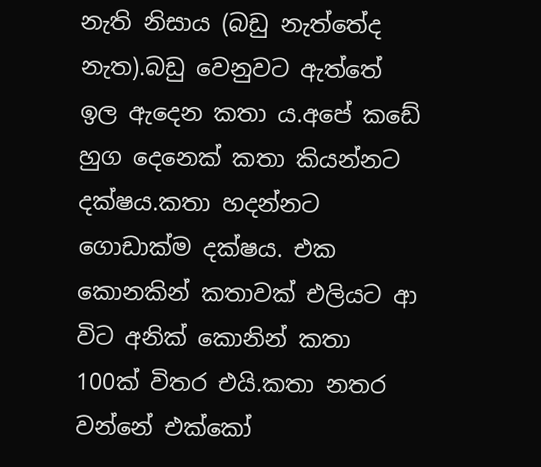නැති නිසාය (බඩු නැත්තේද නැත).බඩු වෙනුවට ඇත්තේ ඉල ඇදෙන කතා ය.අපේ කඩේ හුග දෙනෙක් කතා කියන්නට දක්ෂය.කතා හදන්නට ගොඩාක්ම දක්ෂය. එක කොනකින් කතාවක් එලියට ආ විට අනික් කොනින් කතා 100ක් විතර එයි.කතා නතර වන්නේ එක්කෝ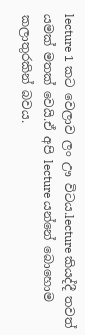lecture 1 කට වෙලාව ලං ඌ විටය.lecture කියද්දී තවත් යමක් මතක් වෙයි.ඒ අපි lecture යන්නේ බොහොම කලාතුරකින් බවය.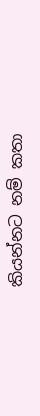කියන්නට නම් කතා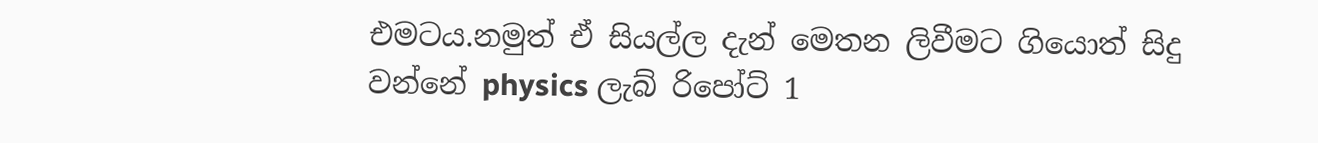එමටය.නමුත් ඒ සියල්ල දැන් මෙතන ලිවීමට ගියොත් සිදු වන්නේ physics ලැබ් රිපෝට් 1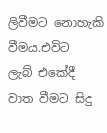ලිවීමට නොහැකි වීමය.එවිට  ලැබ් එකේදී වාත වීමට සිදු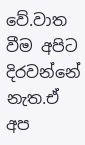වේ.වාත වීම අපිට දිරවන්නේ නැත.ඒ අප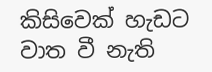කිසිවෙක් හැඩට වාත වී නැති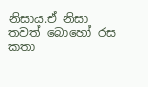නිසාය.ඒ නිසා තවත් බොහෝ රස කතා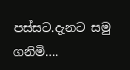පස්සට.දැනට සමු ගනිමි….